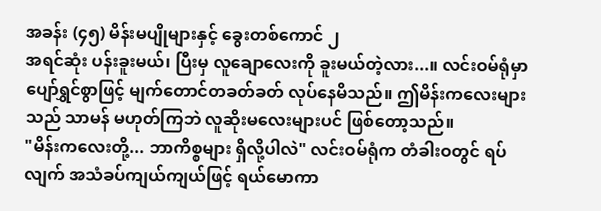အခန်း (၄၅) မိန်းမပျိုများနှင့် ခွေးတစ်ကောင် ၂
အရင်ဆုံး ပန်းခူးမယ်၊ ပြီးမှ လူချောလေးကို ခူးမယ်တဲ့လား...။ လင်းဝမ်ရုံမှာ ပျော်ရွှင်စွာဖြင့် မျက်တောင်တခတ်ခတ် လုပ်နေမိသည်။ ဤမိန်းကလေးများသည် သာမန် မဟုတ်ကြဘဲ လူဆိုးမလေးများပင် ဖြစ်တော့သည်။
"မိန်းကလေးတို့... ဘာကိစ္စများ ရှိလို့ပါလဲ" လင်းဝမ်ရုံက တံခါးဝတွင် ရပ်လျက် အသံခပ်ကျယ်ကျယ်ဖြင့် ရယ်မောကာ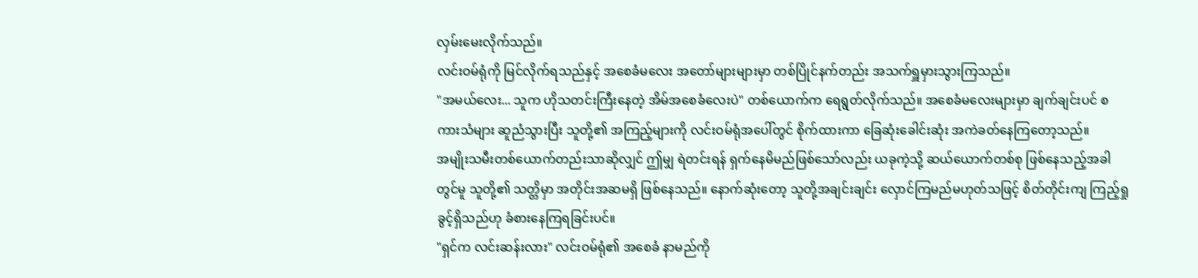လှမ်းမေးလိုက်သည်။
လင်းဝမ်ရုံကို မြင်လိုက်ရသည်နှင့် အစေခံမလေး အတော်များများမှာ တစ်ပြိုင်နက်တည်း အသက်ရှူမှားသွားကြသည်။
"အမယ်လေး... သူက ဟိုသတင်းကြီးနေတဲ့ အိမ်အစေခံလေးပဲ" တစ်ယောက်က ရေရွတ်လိုက်သည်။ အစေခံမလေးများမှာ ချက်ချင်းပင် စကားသံများ ဆူညံသွားပြီး သူတို့၏ အကြည့်များကို လင်းဝမ်ရုံအပေါ်တွင် စိုက်ထားကာ ခြေဆုံးခေါင်းဆုံး အကဲခတ်နေကြတော့သည်။
အမျိုးသမီးတစ်ယောက်တည်းသာဆိုလျှင် ဤမျှ ရဲတင်းရန် ရှက်နေမိမည်ဖြစ်သော်လည်း ယခုကဲ့သို့ ဆယ်ယောက်တစ်စု ဖြစ်နေသည့်အခါတွင်မူ သူတို့၏ သတ္တိမှာ အတိုင်းအဆမရှိ ဖြစ်နေသည်။ နောက်ဆုံးတော့ သူတို့အချင်းချင်း လှောင်ကြမည်မဟုတ်သဖြင့် စိတ်တိုင်းကျ ကြည့်ရှုခွင့်ရှိသည်ဟု ခံစားနေကြရခြင်းပင်။
"ရှင်က လင်းဆန်းလား" လင်းဝမ်ရုံ၏ အစေခံ နာမည်ကို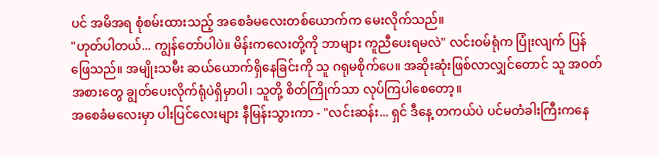ပင် အမိအရ စုံစမ်းထားသည့် အစေခံမလေးတစ်ယောက်က မေးလိုက်သည်။
"ဟုတ်ပါတယ်... ကျွန်တော်ပါပဲ။ မိန်းကလေးတို့ကို ဘာများ ကူညီပေးရမလဲ" လင်းဝမ်ရုံက ပြုံးလျက် ပြန်ဖြေသည်။ အမျိုးသမီး ဆယ်ယောက်ရှိနေခြင်းကို သူ ဂရုမစိုက်ပေ။ အဆိုးဆုံးဖြစ်လာလျှင်တောင် သူ အဝတ်အစားတွေ ချွတ်ပေးလိုက်ရုံပဲရှိမှာပါ၊ သူတို့ စိတ်ကြိုက်သာ လုပ်ကြပါစေတော့။
အစေခံမလေးမှာ ပါးပြင်လေးများ နီမြန်းသွားကာ - "လင်းဆန်း... ရှင် ဒီနေ့ တကယ်ပဲ ပင်မတံခါးကြီးကနေ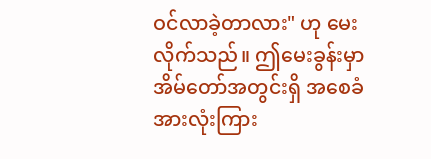ဝင်လာခဲ့တာလား" ဟု မေးလိုက်သည်။ ဤမေးခွန်းမှာ အိမ်တော်အတွင်းရှိ အစေခံအားလုံးကြား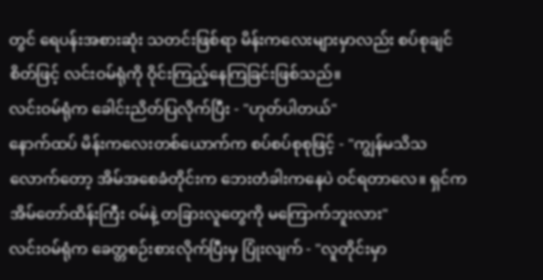တွင် ရေပန်းအစားဆုံး သတင်းဖြစ်ရာ မိန်းကလေးများမှာလည်း စပ်စုချင်စိတ်ဖြင့် လင်းဝမ်ရုံကို ဝိုင်းကြည့်နေကြခြင်းဖြစ်သည်။
လင်းဝမ်ရုံက ခေါင်းညိတ်ပြလိုက်ပြီး - "ဟုတ်ပါတယ်"
နောက်ထပ် မိန်းကလေးတစ်ယောက်က စပ်စပ်စုစုဖြင့် - "ကျွန်မသိသလောက်တော့ အိမ်အစေခံတိုင်းက ဘေးတံခါးကနေပဲ ဝင်ရတာလေ။ ရှင်က အိမ်တော်ထိန်းကြီး ဝမ်နဲ့ တခြားလူတွေကို မကြောက်ဘူးလား"
လင်းဝမ်ရုံက ခေတ္တစဉ်းစားလိုက်ပြီးမှ ပြုံးလျက် - "လူတိုင်းမှာ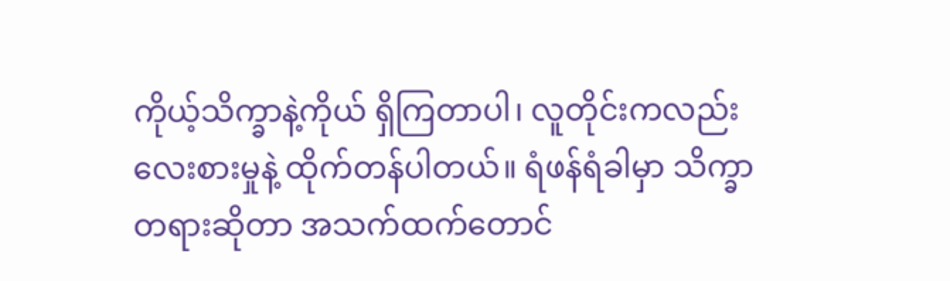ကိုယ့်သိက္ခာနဲ့ကိုယ် ရှိကြတာပါ၊ လူတိုင်းကလည်း လေးစားမှုနဲ့ ထိုက်တန်ပါတယ်။ ရံဖန်ရံခါမှာ သိက္ခာတရားဆိုတာ အသက်ထက်တောင်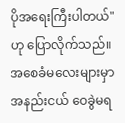ပိုအရေးကြီးပါတယ်" ဟု ပြောလိုက်သည်။
အစေခံမလေးများမှာ အနည်းငယ် ဝေခွဲမရ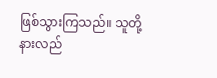ဖြစ်သွားကြသည်။ သူတို့ နားလည်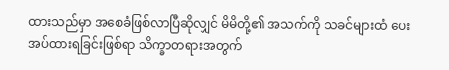ထားသည်မှာ အစေခံဖြစ်လာပြီဆိုလျှင် မိမိတို့၏ အသက်ကို သခင်များထံ ပေးအပ်ထားရခြင်းဖြစ်ရာ သိက္ခာတရားအတွက်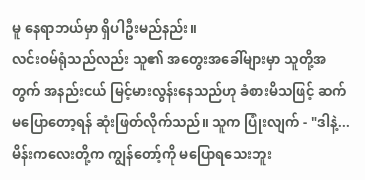မူ နေရာဘယ်မှာ ရှိပါဦးမည်နည်း။
လင်းဝမ်ရုံသည်လည်း သူ၏ အတွေးအခေါ်များမှာ သူတို့အတွက် အနည်းငယ် မြင့်မားလွန်းနေသည်ဟု ခံစားမိသဖြင့် ဆက်မပြောတော့ရန် ဆုံးဖြတ်လိုက်သည်။ သူက ပြုံးလျက် - "ဒါနဲ့... မိန်းကလေးတို့က ကျွန်တော့်ကို မပြောရသေးဘူး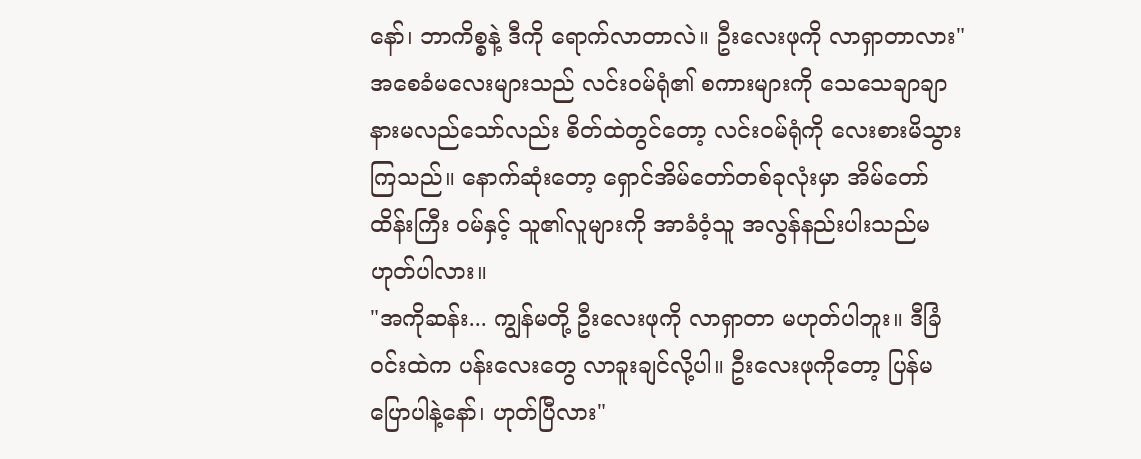နော်၊ ဘာကိစ္စနဲ့ ဒီကို ရောက်လာတာလဲ။ ဦးလေးဖုကို လာရှာတာလား"
အစေခံမလေးများသည် လင်းဝမ်ရုံ၏ စကားများကို သေသေချာချာ နားမလည်သော်လည်း စိတ်ထဲတွင်တော့ လင်းဝမ်ရုံကို လေးစားမိသွားကြသည်။ နောက်ဆုံးတော့ ရှောင်အိမ်တော်တစ်ခုလုံးမှာ အိမ်တော်ထိန်းကြီး ဝမ်နှင့် သူ၏လူများကို အာခံဝံ့သူ အလွန်နည်းပါးသည်မဟုတ်ပါလား။
"အကိုဆန်း... ကျွန်မတို့ ဦးလေးဖုကို လာရှာတာ မဟုတ်ပါဘူး။ ဒီခြံဝင်းထဲက ပန်းလေးတွေ လာခူးချင်လို့ပါ။ ဦးလေးဖုကိုတော့ ပြန်မပြောပါနဲ့နော်၊ ဟုတ်ပြီလား"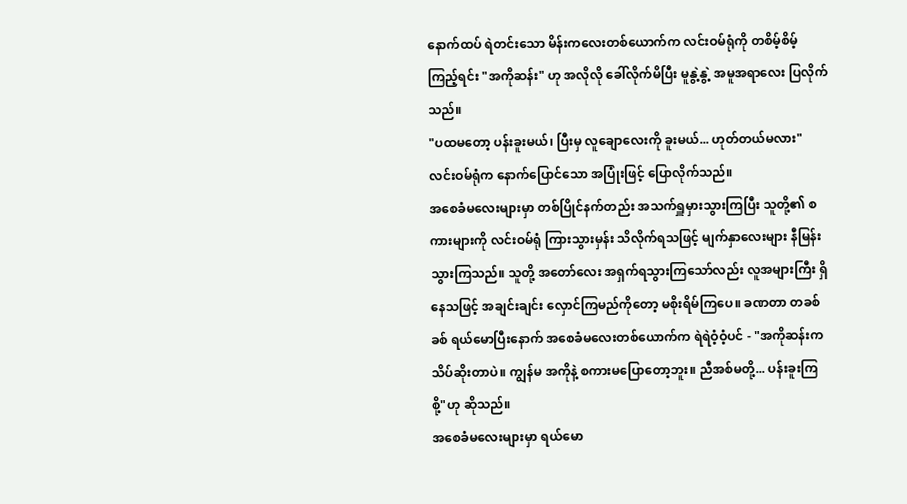နောက်ထပ် ရဲတင်းသော မိန်းကလေးတစ်ယောက်က လင်းဝမ်ရုံကို တစိမ့်စိမ့် ကြည့်ရင်း "အကိုဆန်း" ဟု အလိုလို ခေါ်လိုက်မိပြီး မူနွဲ့နွဲ့ အမူအရာလေး ပြလိုက်သည်။
"ပထမတော့ ပန်းခူးမယ်၊ ပြီးမှ လူချောလေးကို ခူးမယ်... ဟုတ်တယ်မလား" လင်းဝမ်ရုံက နောက်ပြောင်သော အပြုံးဖြင့် ပြောလိုက်သည်။
အစေခံမလေးများမှာ တစ်ပြိုင်နက်တည်း အသက်ရှူမှားသွားကြပြီး သူတို့၏ စကားများကို လင်းဝမ်ရုံ ကြားသွားမှန်း သိလိုက်ရသဖြင့် မျက်နှာလေးများ နီမြန်းသွားကြသည်။ သူတို့ အတော်လေး အရှက်ရသွားကြသော်လည်း လူအများကြီး ရှိနေသဖြင့် အချင်းချင်း လှောင်ကြမည်ကိုတော့ မစိုးရိမ်ကြပေ။ ခဏတာ တခစ်ခစ် ရယ်မောပြီးနောက် အစေခံမလေးတစ်ယောက်က ရဲရဲဝံ့ဝံ့ပင် - "အကိုဆန်းက သိပ်ဆိုးတာပဲ။ ကျွန်မ အကိုနဲ့ စကားမပြောတော့ဘူး။ ညီအစ်မတို့... ပန်းခူးကြစို့"ဟု ဆိုသည်။
အစေခံမလေးများမှာ ရယ်မော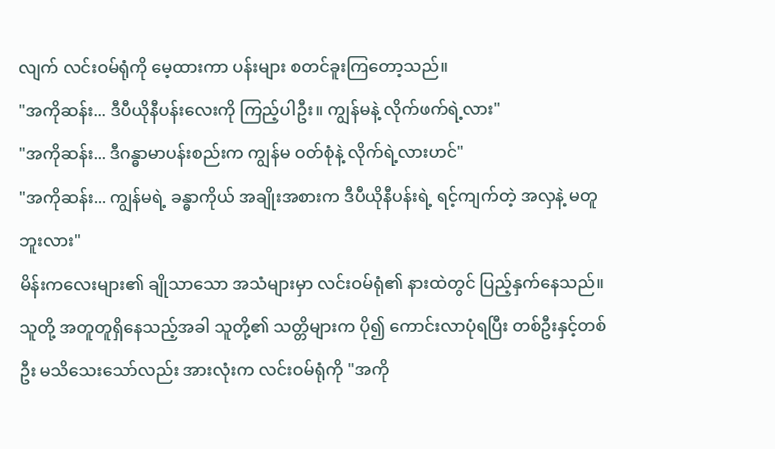လျက် လင်းဝမ်ရုံကို မေ့ထားကာ ပန်းများ စတင်ခူးကြတော့သည်။
"အကိုဆန်း... ဒီပီယိုနီပန်းလေးကို ကြည့်ပါဦး။ ကျွန်မနဲ့ လိုက်ဖက်ရဲ့လား"
"အကိုဆန်း... ဒီဂန္ဓာမာပန်းစည်းက ကျွန်မ ဝတ်စုံနဲ့ လိုက်ရဲ့လားဟင်"
"အကိုဆန်း... ကျွန်မရဲ့ ခန္ဓာကိုယ် အချိုးအစားက ဒီပီယိုနီပန်းရဲ့ ရင့်ကျက်တဲ့ အလှနဲ့ မတူဘူးလား"
မိန်းကလေးများ၏ ချိုသာသော အသံများမှာ လင်းဝမ်ရုံ၏ နားထဲတွင် ပြည့်နှက်နေသည်။ သူတို့ အတူတူရှိနေသည့်အခါ သူတို့၏ သတ္တိများက ပို၍ ကောင်းလာပုံရပြီး တစ်ဦးနှင့်တစ်ဦး မသိသေးသော်လည်း အားလုံးက လင်းဝမ်ရုံကို "အကို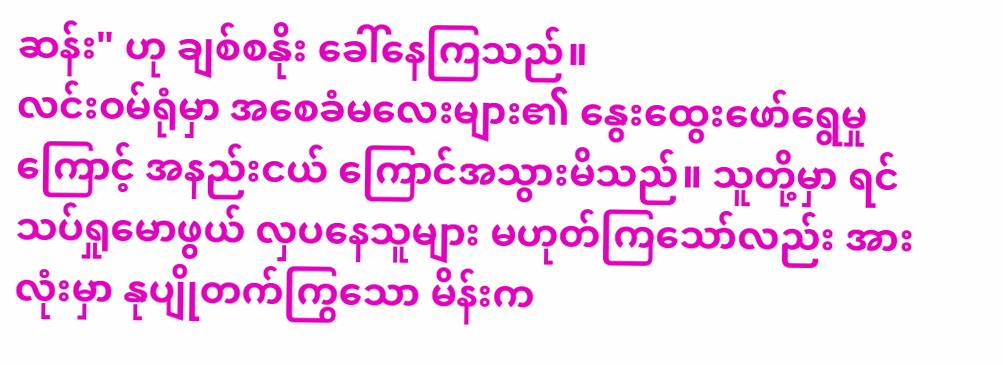ဆန်း" ဟု ချစ်စနိုး ခေါ်နေကြသည်။
လင်းဝမ်ရုံမှာ အစေခံမလေးများ၏ နွေးထွေးဖော်ရွေမှုကြောင့် အနည်းငယ် ကြောင်အသွားမိသည်။ သူတို့မှာ ရင်သပ်ရှုမောဖွယ် လှပနေသူများ မဟုတ်ကြသော်လည်း အားလုံးမှာ နုပျိုတက်ကြွသော မိန်းက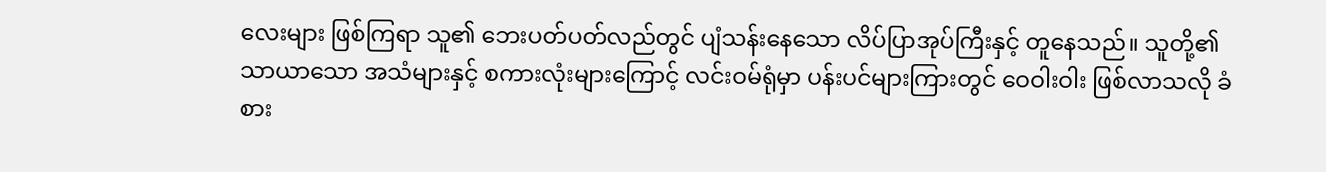လေးများ ဖြစ်ကြရာ သူ၏ ဘေးပတ်ပတ်လည်တွင် ပျံသန်းနေသော လိပ်ပြာအုပ်ကြီးနှင့် တူနေသည်။ သူတို့၏ သာယာသော အသံများနှင့် စကားလုံးများကြောင့် လင်းဝမ်ရုံမှာ ပန်းပင်များကြားတွင် ဝေဝါးဝါး ဖြစ်လာသလို ခံစား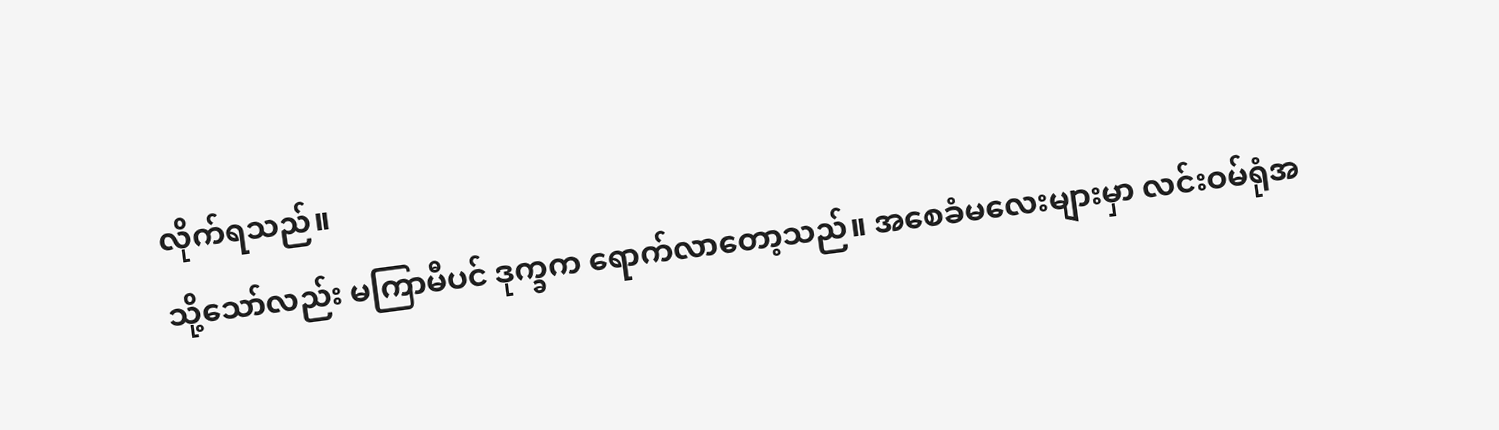လိုက်ရသည်။
သို့သော်လည်း မကြာမီပင် ဒုက္ခက ရောက်လာတော့သည်။ အစေခံမလေးများမှာ လင်းဝမ်ရုံအ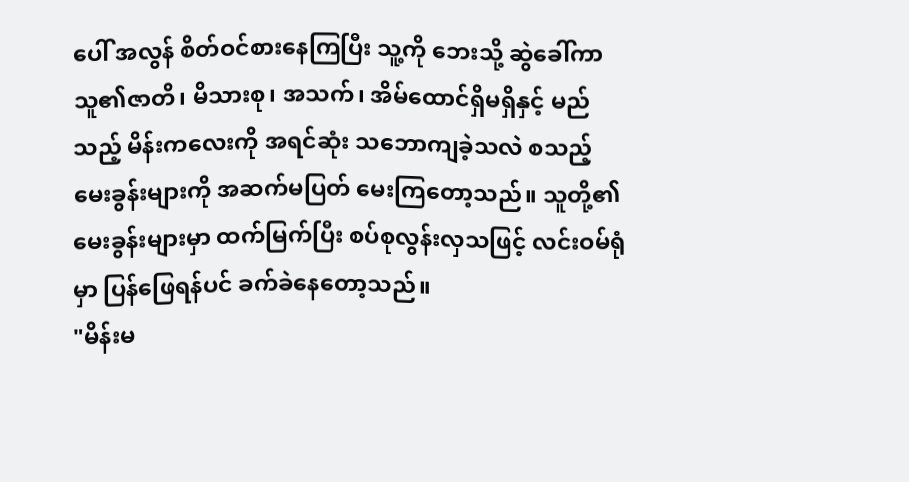ပေါ် အလွန် စိတ်ဝင်စားနေကြပြီး သူ့ကို ဘေးသို့ ဆွဲခေါ်ကာ သူ၏ဇာတိ၊ မိသားစု၊ အသက်၊ အိမ်ထောင်ရှိမရှိနှင့် မည်သည့် မိန်းကလေးကို အရင်ဆုံး သဘောကျခဲ့သလဲ စသည့် မေးခွန်းများကို အဆက်မပြတ် မေးကြတော့သည်။ သူတို့၏ မေးခွန်းများမှာ ထက်မြက်ပြီး စပ်စုလွန်းလှသဖြင့် လင်းဝမ်ရုံမှာ ပြန်ဖြေရန်ပင် ခက်ခဲနေတော့သည်။
"မိန်းမ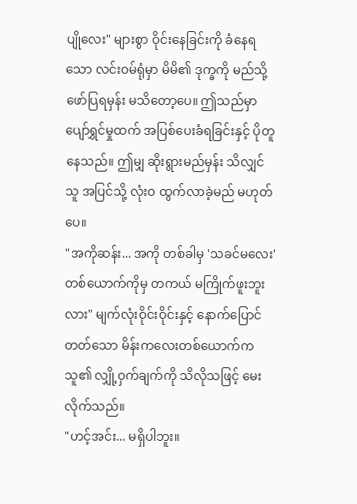ပျိုလေး" များစွာ ဝိုင်းနေခြင်းကို ခံနေရသော လင်းဝမ်ရုံမှာ မိမိ၏ ဒုက္ခကို မည်သို့ဖော်ပြရမှန်း မသိတော့ပေ။ ဤသည်မှာ ပျော်ရွှင်မှုထက် အပြစ်ပေးခံရခြင်းနှင့် ပိုတူနေသည်။ ဤမျှ ဆိုးရွားမည်မှန်း သိလျှင် သူ အပြင်သို့ လုံးဝ ထွက်လာခဲ့မည် မဟုတ်ပေ။
"အကိုဆန်း... အကို တစ်ခါမှ 'သခင်မလေး' တစ်ယောက်ကိုမှ တကယ် မကြိုက်ဖူးဘူးလား" မျက်လုံးဝိုင်းဝိုင်းနှင့် နောက်ပြောင်တတ်သော မိန်းကလေးတစ်ယောက်က သူ၏ လျှို့ဝှက်ချက်ကို သိလိုသဖြင့် မေးလိုက်သည်။
"ဟင့်အင်း... မရှိပါဘူး။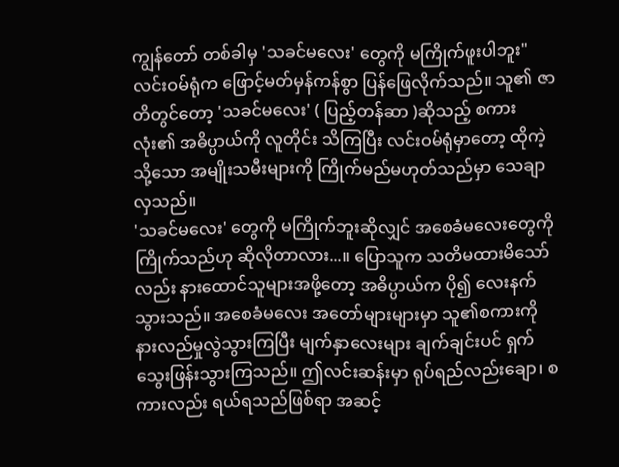ကျွန်တော် တစ်ခါမှ 'သခင်မလေး' တွေကို မကြိုက်ဖူးပါဘူး" လင်းဝမ်ရုံက ဖြောင့်မတ်မှန်ကန်စွာ ပြန်ဖြေလိုက်သည်။ သူ၏ ဇာတိတွင်တော့ 'သခင်မလေး' ( ပြည့်တန်ဆာ )ဆိုသည့် စကားလုံး၏ အဓိပ္ပာယ်ကို လူတိုင်း သိကြပြီး လင်းဝမ်ရုံမှာတော့ ထိုကဲ့သို့သော အမျိုးသမီးများကို ကြိုက်မည်မဟုတ်သည်မှာ သေချာလှသည်။
'သခင်မလေး' တွေကို မကြိုက်ဘူးဆိုလျှင် အစေခံမလေးတွေကို ကြိုက်သည်ဟု ဆိုလိုတာလား...။ ပြောသူက သတိမထားမိသော်လည်း နားထောင်သူများအဖို့တော့ အဓိပ္ပာယ်က ပို၍ လေးနက်သွားသည်။ အစေခံမလေး အတော်များများမှာ သူ၏စကားကို နားလည်မှုလွဲသွားကြပြီး မျက်နှာလေးများ ချက်ချင်းပင် ရှက်သွေးဖြန်းသွားကြသည်။ ဤလင်းဆန်းမှာ ရုပ်ရည်လည်းချော၊ စကားလည်း ရယ်ရသည်ဖြစ်ရာ အဆင့်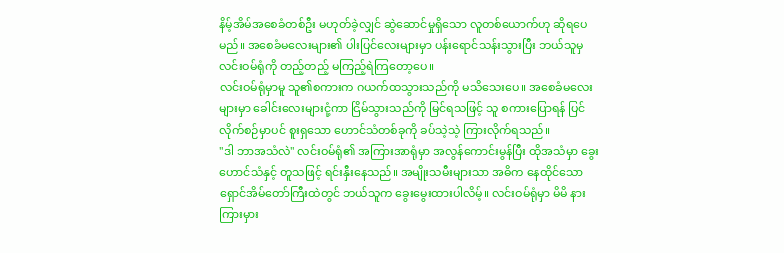နိမ့်အိမ်အစေခံတစ်ဦး မဟုတ်ခဲ့လျှင် ဆွဲဆောင်မှုရှိသော လူတစ်ယောက်ဟု ဆိုရပေမည်။ အစေခံမလေးများ၏ ပါးပြင်လေးများမှာ ပန်းရောင်သန်းသွားပြီး ဘယ်သူမှ လင်းဝမ်ရုံကို တည့်တည့် မကြည့်ရဲကြတော့ပေ။
လင်းဝမ်ရုံမှာမူ သူ၏စကားက ဂယက်ထသွားသည်ကို မသိသေးပေ။ အစေခံမလေးများမှာ ခေါင်းလေးများငုံ့ကာ ငြိမ်သွားသည်ကို မြင်ရသဖြင့် သူ စကားပြောရန် ပြင်လိုက်စဉ်မှာပင် စူးရှသော ဟောင်သံတစ်ခုကို ခပ်သဲ့သဲ့ ကြားလိုက်ရသည်။
"ဒါ ဘာအသံလဲ" လင်းဝမ်ရုံ၏ အကြားအာရုံမှာ အလွန်ကောင်းမွန်ပြီး ထိုအသံမှာ ခွေးဟောင်သံနှင့် တူသဖြင့် ရင်းနှီးနေသည်။ အမျိုးသမီးများသာ အဓိက နေထိုင်သော ရှောင်အိမ်တော်ကြီးထဲတွင် ဘယ်သူက ခွေးမွေးထားပါလိမ့်။ လင်းဝမ်ရုံမှာ မိမိ နားကြားမှား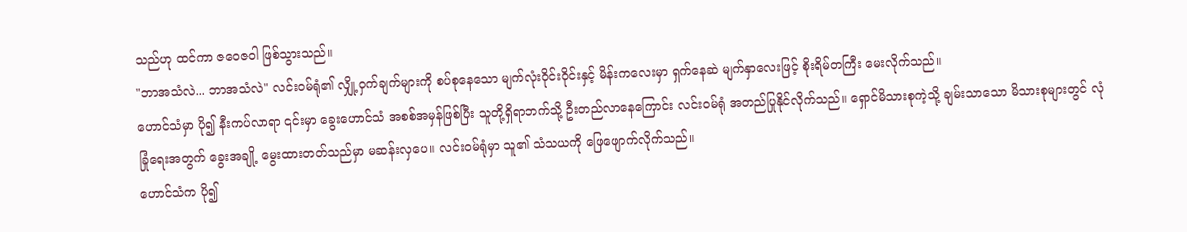သည်ဟု ထင်ကာ ဇဝေဇဝါ ဖြစ်သွားသည်။
"ဘာအသံလဲ... ဘာအသံလဲ" လင်းဝမ်ရုံ၏ လျှို့ဝှက်ချက်များကို စပ်စုနေသော မျက်လုံးဝိုင်းဝိုင်းနှင့် မိန်းကလေးမှာ ရှက်နေဆဲ မျက်နှာလေးဖြင့် စိုးရိမ်တကြီး မေးလိုက်သည်။
ဟောင်သံမှာ ပို၍ နီးကပ်လာရာ ၎င်းမှာ ခွေးဟောင်သံ အစစ်အမှန်ဖြစ်ပြီး သူတို့ရှိရာဘက်သို့ ဦးတည်လာနေကြောင်း လင်းဝမ်ရုံ အတည်ပြုနိုင်လိုက်သည်။ ရှောင်မိသားစုကဲ့သို့ ချမ်းသာသော မိသားစုများတွင် လုံခြုံရေးအတွက် ခွေးအချို့ မွေးထားတတ်သည်မှာ မဆန်းလှပေ။ လင်းဝမ်ရုံမှာ သူ၏ သံသယကို ဖြေဖျောက်လိုက်သည်။
ဟောင်သံက ပို၍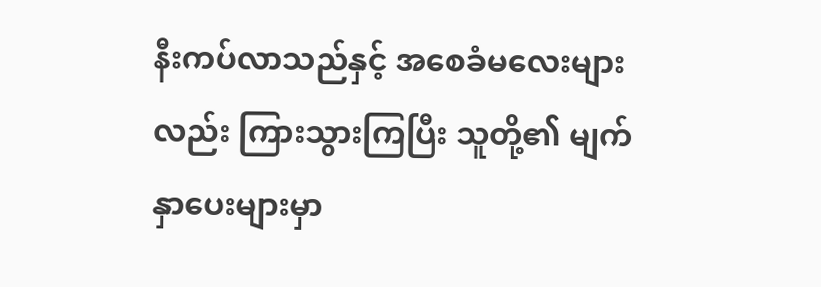နီးကပ်လာသည်နှင့် အစေခံမလေးများလည်း ကြားသွားကြပြီး သူတို့၏ မျက်နှာပေးများမှာ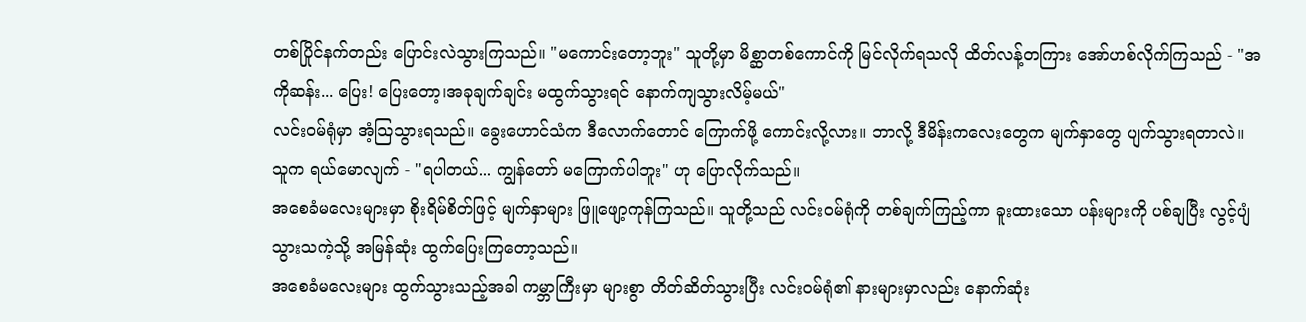တစ်ပြိုင်နက်တည်း ပြောင်းလဲသွားကြသည်။ "မကောင်းတော့ဘူး" သူတို့မှာ မိစ္ဆာတစ်ကောင်ကို မြင်လိုက်ရသလို ထိတ်လန့်တကြား အော်ဟစ်လိုက်ကြသည် - "အကိုဆန်း... ပြေး! ပြေးတော့၊အခုချက်ချင်း မထွက်သွားရင် နောက်ကျသွားလိမ့်မယ်"
လင်းဝမ်ရုံမှာ အံ့သြသွားရသည်။ ခွေးဟောင်သံက ဒီလောက်တောင် ကြောက်ဖို့ ကောင်းလို့လား။ ဘာလို့ ဒီမိန်းကလေးတွေက မျက်နှာတွေ ပျက်သွားရတာလဲ။ သူက ရယ်မောလျက် - "ရပါတယ်... ကျွန်တော် မကြောက်ပါဘူး" ဟု ပြောလိုက်သည်။
အစေခံမလေးများမှာ စိုးရိမ်စိတ်ဖြင့် မျက်နှာများ ဖြူဖျော့ကုန်ကြသည်။ သူတို့သည် လင်းဝမ်ရုံကို တစ်ချက်ကြည့်ကာ ခူးထားသော ပန်းများကို ပစ်ချပြီး လွင့်ပျံသွားသကဲ့သို့ အမြန်ဆုံး ထွက်ပြေးကြတော့သည်။
အစေခံမလေးများ ထွက်သွားသည့်အခါ ကမ္ဘာကြီးမှာ များစွာ တိတ်ဆိတ်သွားပြီး လင်းဝမ်ရုံ၏ နားများမှာလည်း နောက်ဆုံး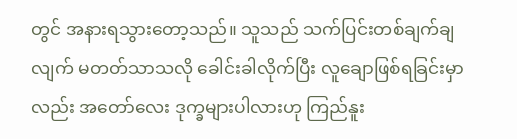တွင် အနားရသွားတော့သည်။ သူသည် သက်ပြင်းတစ်ချက်ချလျက် မတတ်သာသလို ခေါင်းခါလိုက်ပြီး လူချောဖြစ်ရခြင်းမှာလည်း အတော်လေး ဒုက္ခများပါလားဟု ကြည်နူး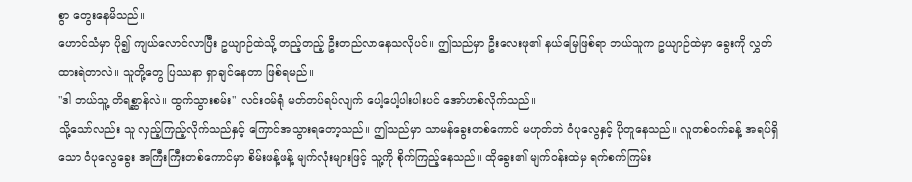စွာ တွေးနေမိသည်။
ဟောင်သံမှာ ပို၍ ကျယ်လောင်လာပြီး ဥယျာဉ်ထဲသို့ တည့်တည့် ဦးတည်လာနေသလိုပင်။ ဤသည်မှာ ဦးလေးဖု၏ နယ်မြေဖြစ်ရာ ဘယ်သူက ဥယျာဉ်ထဲမှာ ခွေးကို လွှတ်ထားရဲတာလဲ။ သူတို့တွေ ပြဿနာ ရှာချင်နေတာ ဖြစ်ရမည်။
"ဒါ ဘယ်သူ့ တိရစ္ဆာန်လဲ။ ထွက်သွားစမ်း" လင်းဝမ်ရုံ မတ်တပ်ရပ်လျက် ပေါ့ပေါ့ပါးပါးပင် အော်ဟစ်လိုက်သည်။
သို့သော်လည်း သူ လှည့်ကြည့်လိုက်သည်နှင့် ကြောင်အသွားရတော့သည်။ ဤသည်မှာ သာမန်ခွေးတစ်ကောင် မဟုတ်ဘဲ ဝံပုလွေနှင့် ပိုတူနေသည်။ လူတစ်ဝက်ခန့် အရပ်ရှိသော ဝံပုလွေခွေး အကြီးကြီးတစ်ကောင်မှာ စိမ်းဖန့်ဖန့် မျက်လုံးများဖြင့် သူ့ကို စိုက်ကြည့်နေသည်။ ထိုခွေး၏ မျက်ဝန်းထဲမှ ရက်စက်ကြမ်း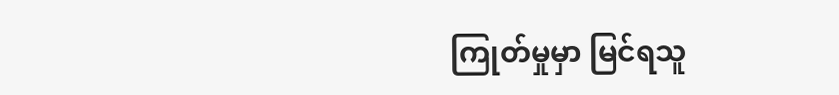ကြုတ်မှုမှာ မြင်ရသူ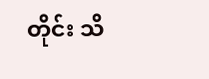တိုင်း သိ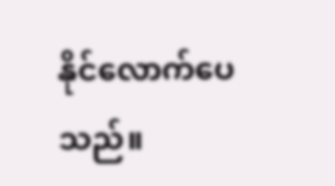နိုင်လောက်ပေသည်။